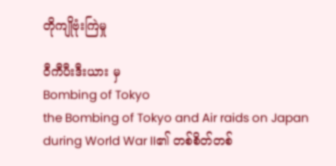တိုကျိုဗုံးကြဲမှု

ဝီကီပီးဒီးယား မှ
Bombing of Tokyo
the Bombing of Tokyo and Air raids on Japan during World War II၏ တစ်စိတ်တစ်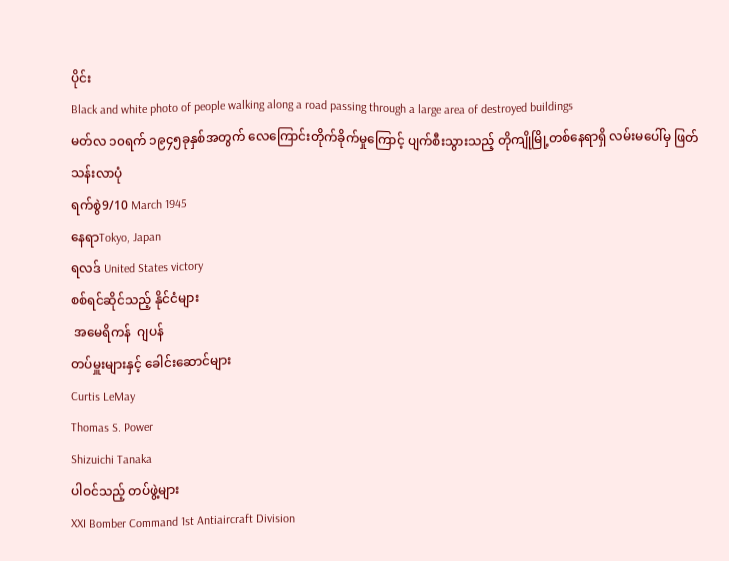ပိုင်း
Black and white photo of people walking along a road passing through a large area of destroyed buildings
မတ်လ ၁၀ရက် ၁၉၄၅ခုနှစ်အတွက် လေကြောင်းတိုက်ခိုက်မှုကြောင့် ပျက်စီးသွားသည့် တိုကျိုမြို့တစ်နေရာရှိ လမ်းမပေါ်မှ ဖြတ်သန်းလာပုံ
ရက်စွဲ9/10 March 1945
နေရာTokyo, Japan
ရလဒ် United States victory
စစ်ရင်ဆိုင်သည့် နိုင်ငံများ
 အမေရိကန်  ဂျပန်
တပ်မှူးများနှင့် ခေါင်းဆောင်များ
Curtis LeMay
Thomas S. Power
Shizuichi Tanaka
ပါဝင်သည့် တပ်ဖွဲ့များ
XXI Bomber Command 1st Antiaircraft Division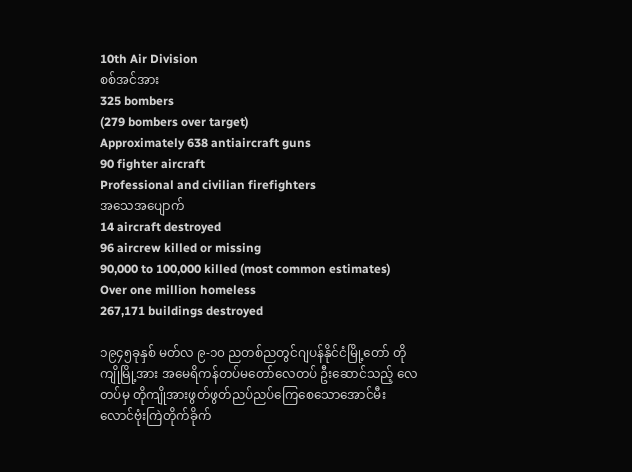10th Air Division
စစ်အင်အား
325 bombers
(279 bombers over target)
Approximately 638 antiaircraft guns
90 fighter aircraft
Professional and civilian firefighters
အသေအပျောက်
14 aircraft destroyed
96 aircrew killed or missing
90,000 to 100,000 killed (most common estimates)
Over one million homeless
267,171 buildings destroyed

၁၉၄၅ခုနှစ် မတ်လ ၉-၁၀ ညတစ်ညတွင်ဂျပန်နိုင်ငံမြို့တော် တိုကျိုမြို့အား အမေရိကန်တပ်မတော်လေတပ် ဦးဆောင်သည့် လေတပ်မှ တိုကျိုအားဖွတ်ဖွတ်ညပ်ညပ်ကြေစေသောအောင်မီးလောင်ဗုံးကြဲတိုက်ခိုက်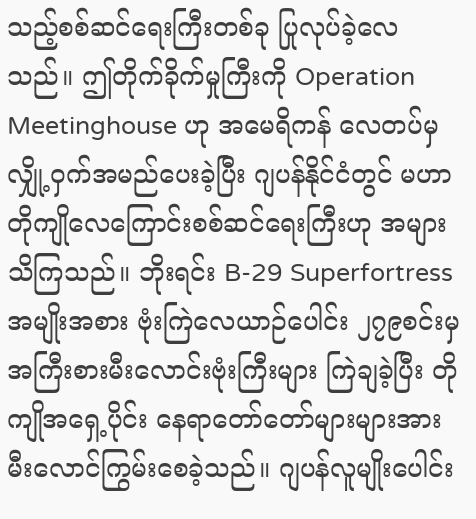သည့်စစ်ဆင်ရေးကြီးတစ်ခု ပြုလုပ်ခဲ့လေသည်။ ဤတိုက်ခိုက်မှုကြီးကို Operation Meetinghouse ဟု အမေရိကန် လေတပ်မှလျှို့ဝှက်အမည်ပေးခဲ့ပြီး ဂျပန်နိုင်ငံတွင် မဟာတိုကျိုလေကြောင်းစစ်ဆင်ရေးကြီးဟု အများသိကြသည်။ ဘိုးရင်း B-29 Superfortressအမျိုးအစား ဗုံးကြဲလေယာဉ်ပေါင်း ၂၇၉စင်းမှ အကြီးစားမီးလောင်းဗုံးကြီးများ ကြဲချခဲ့ပြီး တိုကျိုအရှေ့ပိုင်း နေရာတော်တော်များများအား မီးလောင်ကြွမ်းစေခဲ့သည်။ ဂျပန်လူမျိုးပေါင်း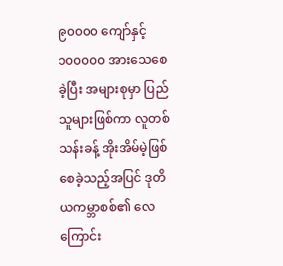၉၀၀၀၀ ကျော်နှင့် ၁၀၀၀၀၀ အားသေစေခဲ့ပြီး အများစုမှာ ပြည်သူများဖြစ်ကာ လူတစ်သန်းခန့် အိုးအိမ်မဲ့ဖြစ်စေခဲ့သည့်အပြင် ဒုတိယကမ္ဘာစစ်၏ လေကြောင်း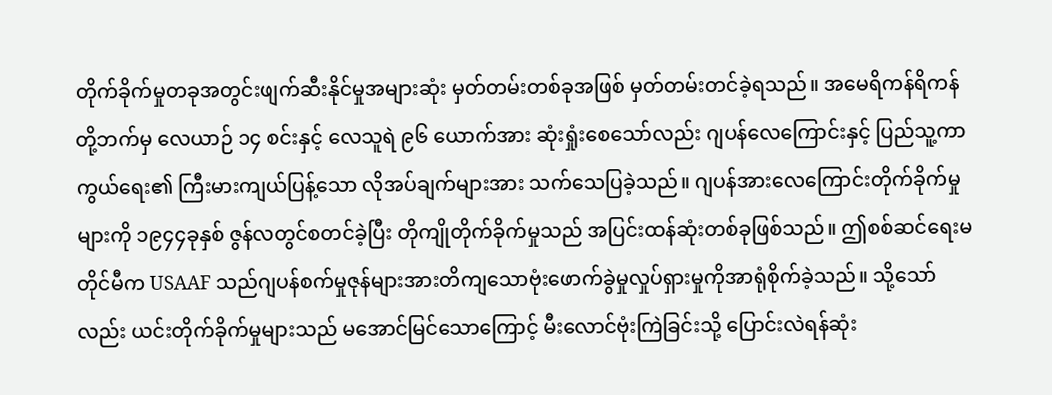တိုက်ခိုက်မှုတခုအတွင်းဖျက်ဆီးနိုင်မှုအများဆုံး မှတ်တမ်းတစ်ခုအဖြစ် မှတ်တမ်းတင်ခဲ့ရသည်။ အမေရိကန်ရိကန်တို့ဘက်မှ လေယာဉ် ၁၄ စင်းနှင့် လေသူရဲ ၉၆ ယောက်အား ဆုံးရှုံးစေသော်လည်း ဂျပန်လေကြောင်းနှင့် ပြည်သူ့ကာကွယ်ရေး၏ ကြီးမားကျယ်ပြန့်သော လိုအပ်ချက်များအား သက်သေပြခဲ့သည်။ ဂျပန်အားလေကြောင်းတိုက်ခိုက်မှုများကို ၁၉၄၄ခုနှစ် ဇွန်လတွင်စတင်ခဲ့ပြီး တိုကျိုတိုက်ခိုက်မှုသည် အပြင်းထန်ဆုံးတစ်ခုဖြစ်သည်။ ဤစစ်ဆင်ရေးမတိုင်မီက USAAF သည်ဂျပန်စက်မှုဇုန်များအားတိကျသောဗုံးဖောက်ခွဲမှုလှုပ်ရှားမှုကိုအာရုံစိုက်ခဲ့သည်။ သို့သော်လည်း ယင်းတိုက်ခိုက်မှုများသည် မအောင်မြင်သောကြောင့် မီးလောင်ဗုံးကြဲခြင်းသို့ ပြောင်းလဲရန်ဆုံး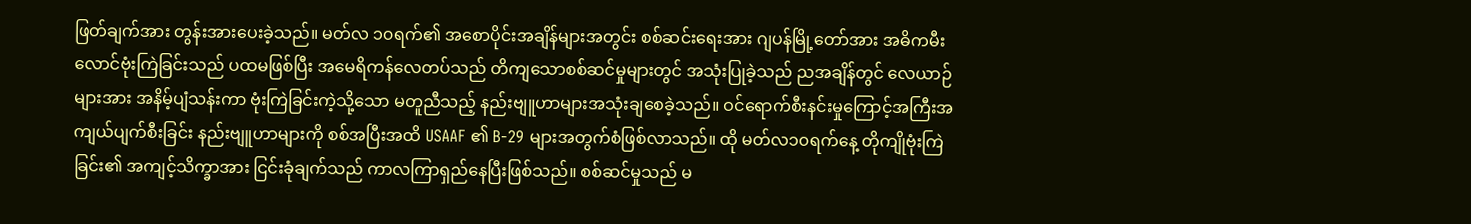ဖြတ်ချက်အား တွန်းအားပေးခဲ့သည်။ မတ်လ ၁၀ရက်၏ အစောပိုင်းအချိန်များအတွင်း စစ်ဆင်းရေးအား ဂျပန်မြို့တော်အား အဓိကမီးလောင်ဗုံးကြဲခြင်းသည် ပထမဖြစ်ပြီး အမေရိကန်လေတပ်သည် တိကျသောစစ်ဆင်မှုများတွင် အသုံးပြုခဲ့သည် ညအချိန်တွင် လေယာဉ်များအား အနိမ့်ပျံသန်းကာ ဗုံးကြဲခြင်းကဲ့သို့သော မတူညီသည့် နည်းဗျူဟာများအသုံးချစေခဲ့သည်။ ဝင်ရောက်စီးနင်းမှုကြောင့်အကြီးအကျယ်ပျက်စီးခြင်း နည်းဗျူဟာများကို စစ်အပြီးအထိ USAAF ၏ B-29 များအတွက်စံဖြစ်လာသည်။ ထို မတ်လ၁၀ရက်နေ့ တိုကျိုဗုံးကြဲခြင်း၏ အကျင့်သိက္ခာအား ငြင်းခုံချက်သည် ကာလကြာရှည်နေပြီးဖြစ်သည်။ စစ်ဆင်မှုသည် မ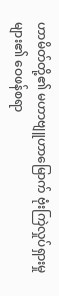ဟာမိတ်တို့၏ မဟာဗျူဟာမြောက် ဗုံးကြဲလှုပ်ရှားမှုများ၏ ဝေဖန်စရာ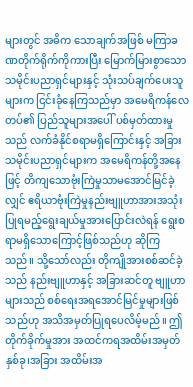များတွင် အဓိက သောချက်အဖြစ် မကြာခဏတိုက်ရိုက်ကိုကားပြီး မြောက်မြားစွာသော သမိုင်းပညာရှင်များနှင့် သုံးသပ်ချက်ပေးသူများက ငြင်းခုံနေကြသည်မှာ အမေရိကန်လေတပ်၏ ပြည်သူများအပေါ် ပစ်မှတ်ထားမှုသည် လက်ခံနိုင်စရာမရှိကြောင်းနှင့် အခြားသမိုင်းပညာရှင်များက အမေရိကန်တို့အနေဖြင့် တိကျသောဗုံးကြဲမှုသာမအောင်မြင်ခဲ့လျှင် ဧရိယာဗုံးကြဲမှုနည်းဗျူဟာအားအသုံးပြုရမည့်ရွေးချယ်မှုအားပြောင်းလဲရန် ရွေးစရာမရှိသောကြောင့်ဖြစ်သည်ဟု ဆိုကြသည်။ သို့သော်လည်း တိုကျိုအားစစ်ဆင်ခဲ့သည် နည်းဗျူဟာနှင့် အခြားဆင်တူ ဗျူဟာများသည် စစ်ရေးအရအောင်မြင်မှုများဖြစ်သည်ဟု အသိအမှတ်ပြုရပေလိမ့်မည်။ ဤတိုက်ခိုက်မှုအား အထင်ကရအထိမ်းအမှတ်နှစ်ခု၊အခြား အထိမ်းအ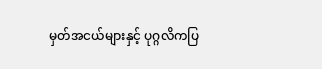မှတ်အငယ်များနှင့် ပုဂ္ဂလိကပြ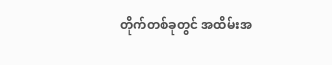တိုက်တစ်ခုတွင် အထိမ်းအ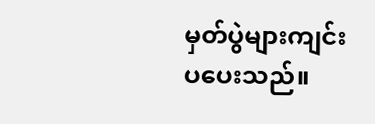မှတ်ပွဲများကျင်းပပေးသည်။